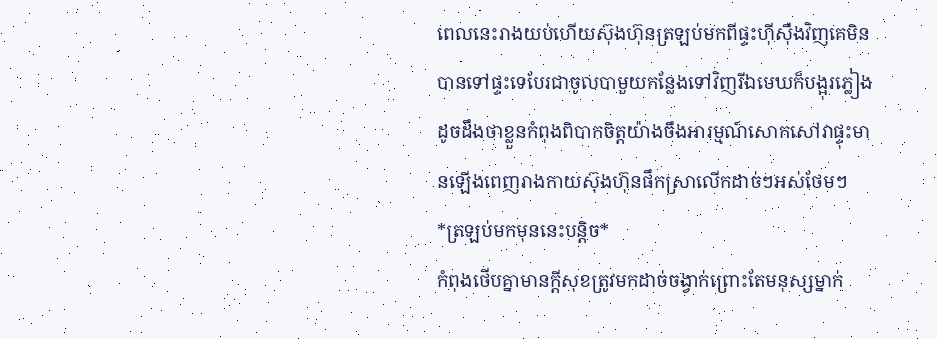ពេលនេះរាងយប់ហើយស៊ុងហ៊ុនត្រឡប់មកពីផ្ទះហុីសុឺងវិញគេមិនបានទៅផ្ទះទេបែរជាចូលបាមួយកន្លែងទៅវិញរីឯមេឃក៏បង្អុរភ្លៀងដូចដឹងថាខ្លួនកំពុងពិបាកចិត្ដយ៉ាងចឹងអារម្មណ៍សោកសៅវាផ្ទុះមានឡើងពេញរាងកាយស៊ុងហ៊ុនផឹកស្រាលើកដាច់ៗអស់ថែមៗ
*ត្រឡប់មកមុននេះបន្ដិច*
កំពុងថើបគ្នាមានក្ដីសុខត្រូវមកដាច់ចង្វាក់ព្រោះតែមនុស្សម្នាក់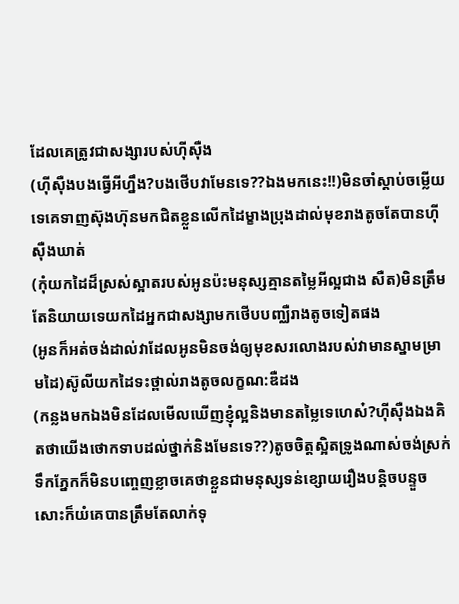ដែលគេត្រូវជាសង្សារបស់ហុីសុឺង
(ហុីសុឺងបងធ្វើអីហ្នឹង?បងថើបវាមែនទេ??ឯងមកនេះ!!)មិនចាំស្ដាប់ចម្លើយទេគេទាញស៊ុងហ៊ុនមកជិតខ្លួនលើកដៃម្ខាងប្រុងដាល់មុខរាងតូចតែបានហុីសុឺងឃាត់
(កុំយកដៃដ៏ស្រស់ស្អាតរបស់អូនប៉ះមនុស្សគ្មានតម្លៃអីល្អជាង សឺត)មិនត្រឹមតែនិយាយទេយកដៃអ្នកជាសង្សាមកថើបបញ្ឈឺរាងតូចទៀតផង
(អូនក៏អត់ចង់ដាល់វាដែលអូនមិនចង់ឲ្យមុខសរលោងរបស់វាមានស្នាមម្រាមដៃ)ស៊ូលីយកដៃទះថ្ពាល់រាងតូចលក្ខណ:ឌឺដង
(កន្លងមកឯងមិនដែលមើលឃើញខ្ញុំល្អនិងមានតម្លៃទេហេស៎?ហុីសុឺងឯងគិតថាយើងថោកទាបដល់ថ្នាក់និងមែនទេ??)តូចចិត្តស្អិតទ្រូងណាស់ចង់ស្រក់ទឹកភ្នែកក៏មិនបញ្ចេញខ្លាចគេថាខ្លួនជាមនុស្សទន់ខ្សោយរឿងបន្ដិចបន្ទួចសោះក៏យំគេបានត្រឹមតែលាក់ទុ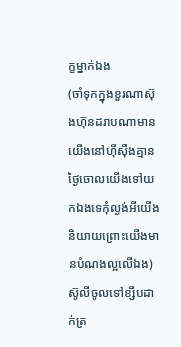ក្ខម្នាក់ឯង
(ចាំទុកក្នុងខួរណាស៊ុងហ៊ុនដរាបណាមានយើងនៅហុីសុឺងគ្មានថ្ងៃចោលយើងទៅយកឯងទេកុំល្ងង់អីយើងនិយាយព្រោះយើងមានបំណងល្អលើឯង)ស៊ូលីចូលទៅខ្សឹបដាក់ត្រ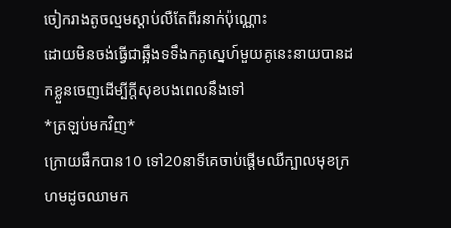ចៀករាងតូចល្មមស្ដាប់លឺតែពីរនាក់ប៉ុណ្ណោះ
ដោយមិនចង់ធ្វើជាឆ្អឹងទទឹងកគូស្នេហ៍មួយគូនេះនាយបានដកខ្លួនចេញដើម្បីក្ដីសុខបងពេលនឹងទៅ
*ត្រឡប់មកវិញ*
ក្រោយផឹកបាន10 ទៅ20នាទីគេចាប់ផ្ដើមឈឺក្បាលមុខក្រហមដូចឈាមក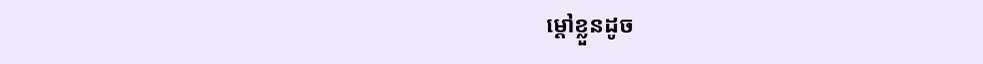ម្ដៅខ្លួនដូច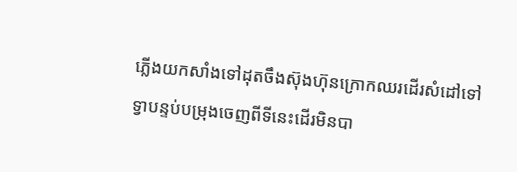ភ្លើងយកសាំងទៅដុតចឹងស៊ុងហ៊ុនក្រោកឈរដើរសំដៅទៅទ្វាបន្ទប់បម្រុងចេញពីទីនេះដើរមិនបា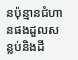នប៉ុន្មានជំហានផងដួលសន្លប់និងដី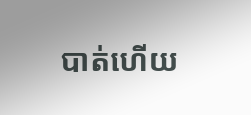បាត់ហើយ